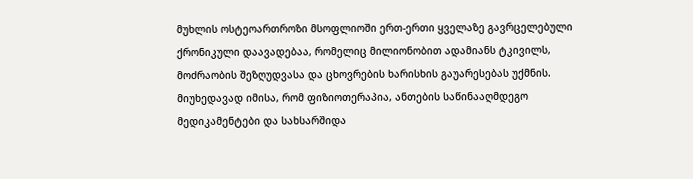მუხლის ოსტეოართროზი მსოფლიოში ერთ-ერთი ყველაზე გავრცელებული ქრონიკული დაავადებაა, რომელიც მილიონობით ადამიანს ტკივილს, მოძრაობის შეზღუდვასა და ცხოვრების ხარისხის გაუარესებას უქმნის. მიუხედავად იმისა, რომ ფიზიოთერაპია, ანთების საწინააღმდეგო მედიკამენტები და სახსარშიდა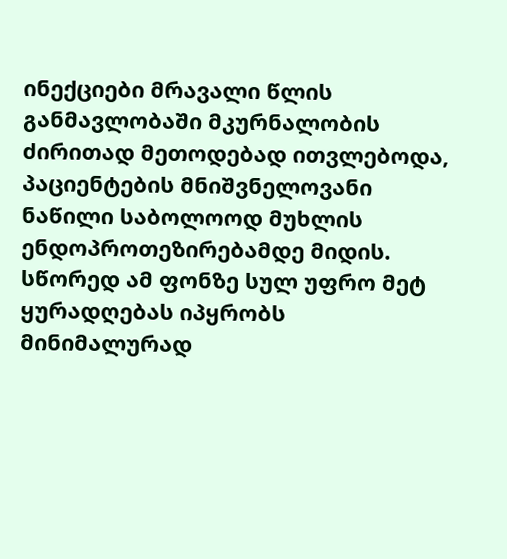ინექციები მრავალი წლის განმავლობაში მკურნალობის ძირითად მეთოდებად ითვლებოდა, პაციენტების მნიშვნელოვანი ნაწილი საბოლოოდ მუხლის ენდოპროთეზირებამდე მიდის. სწორედ ამ ფონზე სულ უფრო მეტ ყურადღებას იპყრობს მინიმალურად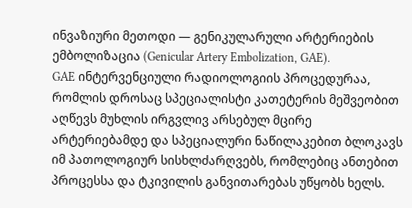ინვაზიური მეთოდი — გენიკულარული არტერიების ემბოლიზაცია (Genicular Artery Embolization, GAE).
GAE ინტერვენციული რადიოლოგიის პროცედურაა, რომლის დროსაც სპეციალისტი კათეტერის მეშვეობით აღწევს მუხლის ირგვლივ არსებულ მცირე არტერიებამდე და სპეციალური ნაწილაკებით ბლოკავს იმ პათოლოგიურ სისხლძარღვებს, რომლებიც ანთებით პროცესსა და ტკივილის განვითარებას უწყობს ხელს.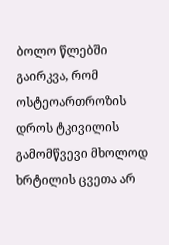ბოლო წლებში გაირკვა, რომ ოსტეოართროზის დროს ტკივილის გამომწვევი მხოლოდ ხრტილის ცვეთა არ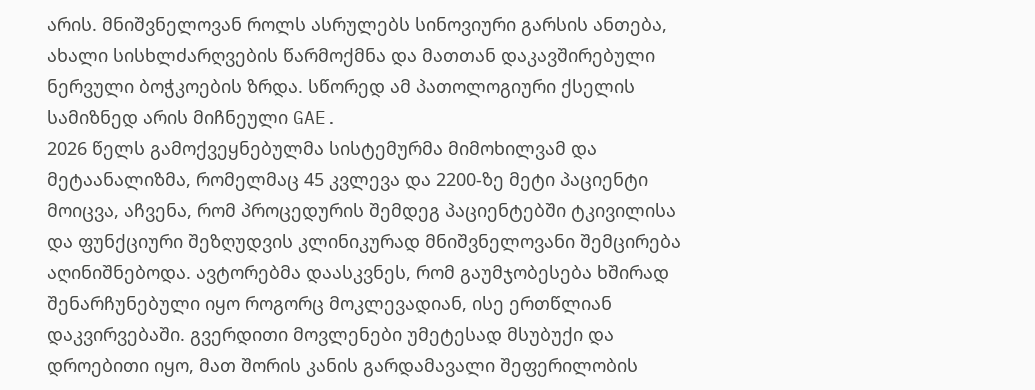არის. მნიშვნელოვან როლს ასრულებს სინოვიური გარსის ანთება, ახალი სისხლძარღვების წარმოქმნა და მათთან დაკავშირებული ნერვული ბოჭკოების ზრდა. სწორედ ამ პათოლოგიური ქსელის სამიზნედ არის მიჩნეული GAE.
2026 წელს გამოქვეყნებულმა სისტემურმა მიმოხილვამ და მეტაანალიზმა, რომელმაც 45 კვლევა და 2200-ზე მეტი პაციენტი მოიცვა, აჩვენა, რომ პროცედურის შემდეგ პაციენტებში ტკივილისა და ფუნქციური შეზღუდვის კლინიკურად მნიშვნელოვანი შემცირება აღინიშნებოდა. ავტორებმა დაასკვნეს, რომ გაუმჯობესება ხშირად შენარჩუნებული იყო როგორც მოკლევადიან, ისე ერთწლიან დაკვირვებაში. გვერდითი მოვლენები უმეტესად მსუბუქი და დროებითი იყო, მათ შორის კანის გარდამავალი შეფერილობის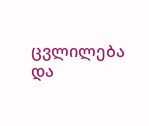ცვლილება და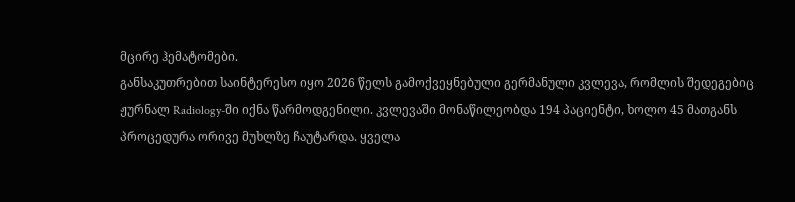მცირე ჰემატომები.
განსაკუთრებით საინტერესო იყო 2026 წელს გამოქვეყნებული გერმანული კვლევა, რომლის შედეგებიც ჟურნალ Radiology-ში იქნა წარმოდგენილი. კვლევაში მონაწილეობდა 194 პაციენტი, ხოლო 45 მათგანს პროცედურა ორივე მუხლზე ჩაუტარდა. ყველა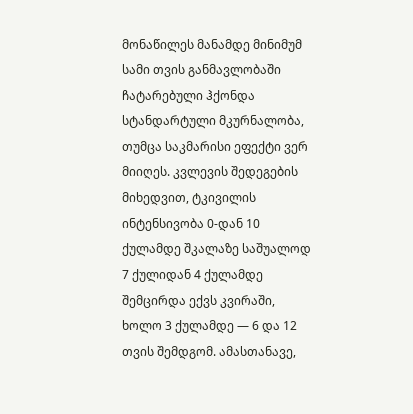მონაწილეს მანამდე მინიმუმ სამი თვის განმავლობაში ჩატარებული ჰქონდა სტანდარტული მკურნალობა, თუმცა საკმარისი ეფექტი ვერ მიიღეს. კვლევის შედეგების მიხედვით, ტკივილის ინტენსივობა 0-დან 10 ქულამდე შკალაზე საშუალოდ 7 ქულიდან 4 ქულამდე შემცირდა ექვს კვირაში, ხოლო 3 ქულამდე — 6 და 12 თვის შემდგომ. ამასთანავე,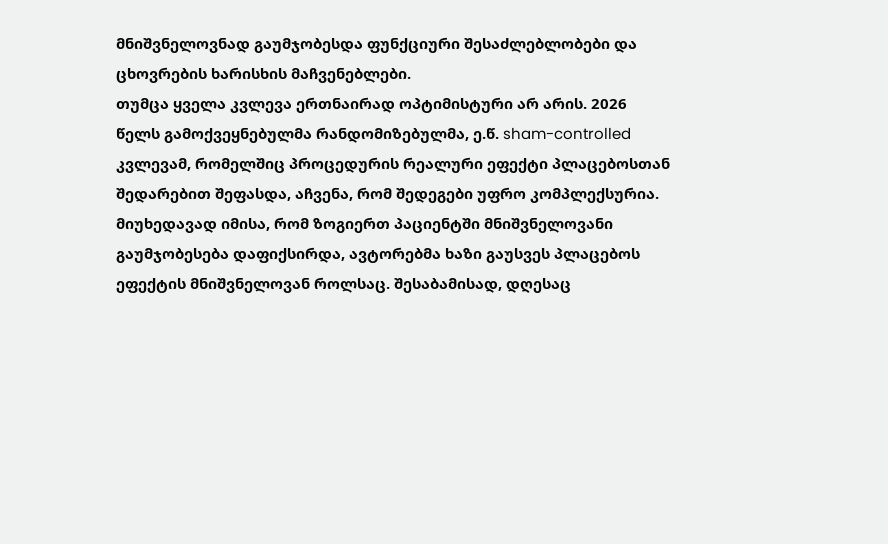მნიშვნელოვნად გაუმჯობესდა ფუნქციური შესაძლებლობები და ცხოვრების ხარისხის მაჩვენებლები.
თუმცა ყველა კვლევა ერთნაირად ოპტიმისტური არ არის. 2026 წელს გამოქვეყნებულმა რანდომიზებულმა, ე.წ. sham-controlled კვლევამ, რომელშიც პროცედურის რეალური ეფექტი პლაცებოსთან შედარებით შეფასდა, აჩვენა, რომ შედეგები უფრო კომპლექსურია. მიუხედავად იმისა, რომ ზოგიერთ პაციენტში მნიშვნელოვანი გაუმჯობესება დაფიქსირდა, ავტორებმა ხაზი გაუსვეს პლაცებოს ეფექტის მნიშვნელოვან როლსაც. შესაბამისად, დღესაც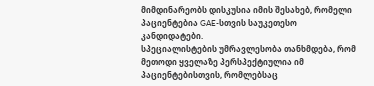მიმდინარეობს დისკუსია იმის შესახებ, რომელი პაციენტებია GAE-სთვის საუკეთესო კანდიდატები.
სპეციალისტების უმრავლესობა თანხმდება, რომ მეთოდი ყველაზე პერსპექტიულია იმ პაციენტებისთვის, რომლებსაც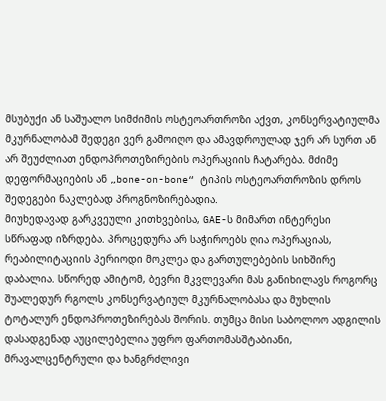მსუბუქი ან საშუალო სიმძიმის ოსტეოართროზი აქვთ, კონსერვატიულმა მკურნალობამ შედეგი ვერ გამოიღო და ამავდროულად ჯერ არ სურთ ან არ შეუძლიათ ენდოპროთეზირების ოპერაციის ჩატარება. მძიმე დეფორმაციების ან „bone-on-bone“ ტიპის ოსტეოართროზის დროს შედეგები ნაკლებად პროგნოზირებადია.
მიუხედავად გარკვეული კითხვებისა, GAE-ს მიმართ ინტერესი სწრაფად იზრდება. პროცედურა არ საჭიროებს ღია ოპერაციას, რეაბილიტაციის პერიოდი მოკლეა და გართულებების სიხშირე დაბალია. სწორედ ამიტომ, ბევრი მკვლევარი მას განიხილავს როგორც შუალედურ რგოლს კონსერვატიულ მკურნალობასა და მუხლის ტოტალურ ენდოპროთეზირებას შორის. თუმცა მისი საბოლოო ადგილის დასადგენად აუცილებელია უფრო ფართომასშტაბიანი, მრავალცენტრული და ხანგრძლივი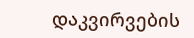დაკვირვების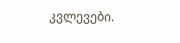კვლევები.